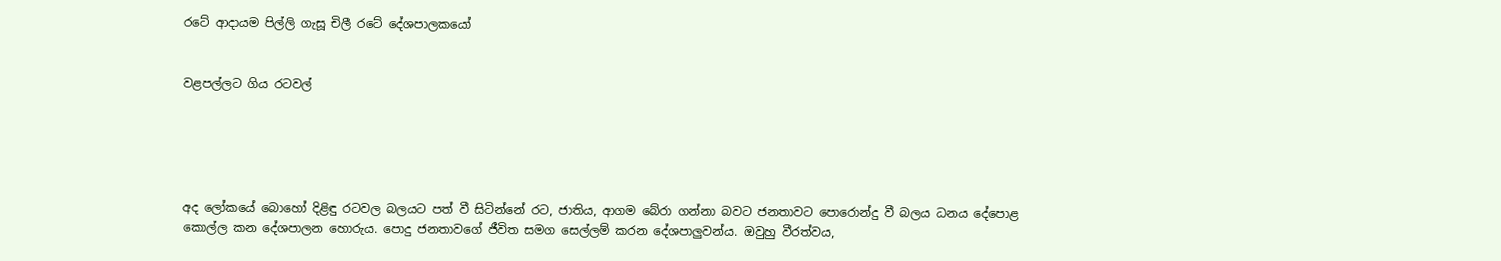රටේ ආදායම පිල්ලි ගැසූ චිලී රටේ දේශපාලකයෝ


වළපල්ලට ගිය රටවල්





අද ලෝකයේ බොහෝ දිළිඳු රටවල බලයට පත් වී සිටින්නේ රට, ජාතිය, ආගම බේරා ගන්නා බවට ජනතාවට පොරොන්දු වී බලය ධනය දේපොළ කොල්ල කන දේශපාලන හොරුය. පොදු ජනතාවගේ ජීවිත සමග සෙල්ලම් කරන දේශපාලුවන්ය. ඔවුහු වීරත්වය,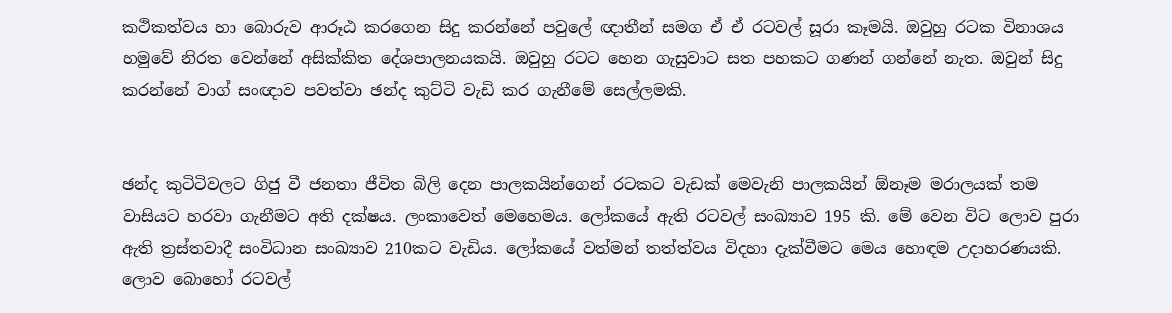කථිකත්වය හා බොරුව ආරූඨ කරගෙන සිදු කරන්නේ පවුලේ ඥාතීන් සමග ඒ ඒ රටවල් සූරා කෑමයි. ඔවුහු රටක විනාශය හමුවේ නිරත වෙන්නේ අසික්කිත දේශපාලනයකයි. ඔවුහු රටට හෙන ගැසුවාට සත පහකට ගණන් ගන්නේ නැත. ඔවුන් සිදු කරන්නේ වාග් සංඥාව පවත්වා ඡන්ද කුට්ටි වැඩි කර ගැනීමේ සෙල්ලමකි.


ඡන්ද කුටිටිවලට ගිජු වී ජනතා ජීවිත බිලි දෙන පාලකයින්ගෙන් රටකට වැඩක් මෙවැනි පාලකයින් ඕනෑම මරාලයක් තම වාසියට හරවා ගැනීමට අති දක්ෂය. ලංකාවෙත් මෙහෙමය. ලෝකයේ ඇති රටවල් සංඛ්‍යාව 195 කි. මේ වෙන විට ලොව පුරා ඇති ත්‍රස්තවාදී සංවිධාන සංඛ්‍යාව 210කට වැඩිය. ලෝකයේ වත්මන් තත්ත්වය විදහා දැක්වීමට මෙය හොඳම උදාහරණයකි. ලොව බොහෝ රටවල්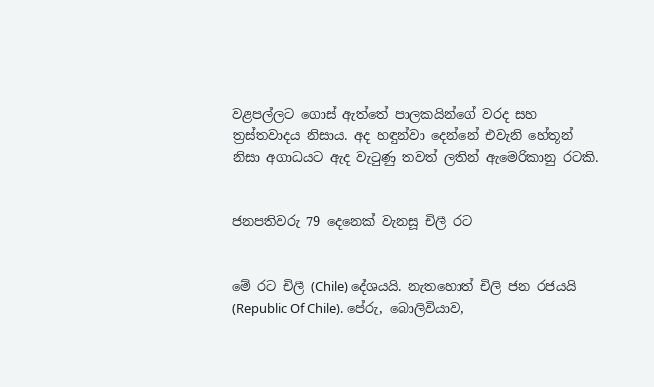වළපල්ලට ගොස් ඇත්තේ පාලකයින්ගේ වරද සහ ත්‍රස්තවාදය නිසාය. අද හඳුන්වා දෙන්නේ එවැනි හේතූන් නිසා අගාධයට ඇද වැටුණු තවත් ලතින් ඇමෙරිකානු රටකි.


ජනපතිවරු 79 දෙනෙක් වැනසූ චිලී රට


මේ රට චිලී (Chile) දේශයයි. නැතහොත් චිලි ජන රජයයි (Republic Of Chile). පේරු, බොලිවියාව,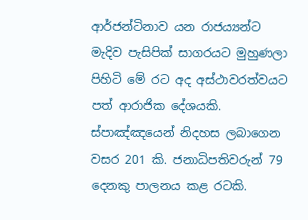ආර්ජන්ටිනාව යන රාජය්‍යන්ට මැදිව පැසිපික් සාගරයට මුහුණලා පිහිටි මේ රට අද අස්ථාවරත්වයට පත් ආරාජික දේශයකි. ස්පාඤ්ඤයෙන් නිදහස ලබාගෙන වසර 201 කි. ජනාධිපතිවරුන් 79 දෙනකු පාලනය කළ රටකි.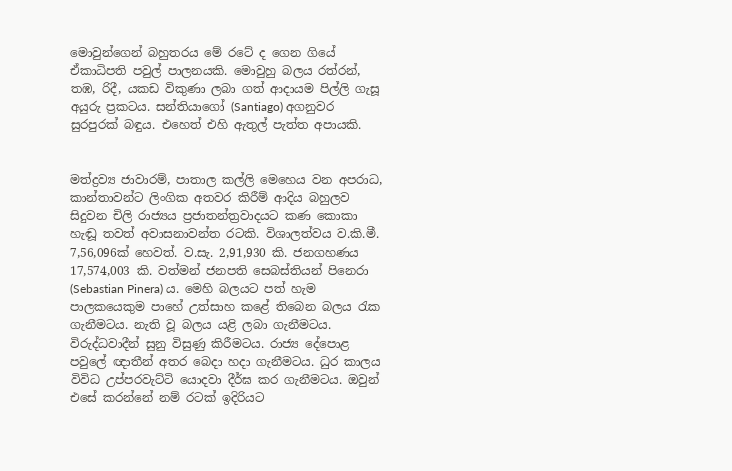මොවුන්ගෙන් බහුතරය මේ රටේ ද ගෙන ගියේ ඒකාධිපති පවුල් පාලනයකි. මොවුහු බලය රත්රන්, තඹ, රිදී, යකඩ විකුණා ලබා ගත් ආදායම පිල්ලි ගැසූ අයුරු ප්‍රකටය. සන්තියාගෝ (Santiago) අගනුවර සුරපුරක් බඳුය. එහෙත් එහි ඇතුල් පැත්ත අපායකි.


මත්ද්‍රව්‍ය ජාවාරම්, පාතාල කල්ලි මෙහෙය වන අපරාධ, කාන්තාවන්ට ලිංගික අතවර කිරීම් ආදිය බහුලව සිදුවන චිලි රාජ්‍යය ප්‍රජාතන්ත්‍රවාදයට කණ කොකා හැඬූ තවත් අවාසනාවන්ත රටකි. විශාලත්වය ව.කි.මී. 7,56,096ක් හෙවත්. ව.සැ. 2,91,930 කි. ජනගහණය 17,574,003 කි. වත්මන් ජනපති සෙබස්තියන් පිනෙරා (Sebastian Pinera) ය. මෙහි බලයට පත් හැම පාලකයෙකුම පාහේ උත්සාහ කළේ තිබෙන බලය රැක ගැනීමටය. නැති වූ බලය යළි ලබා ගැනීමටය. විරුද්ධවාදීන් සුනු විසුණු කිරීමටය. රාජ්‍ය දේපොළ පවුලේ ඥාතීන් අතර බෙදා හදා ගැනීමටය. ධුර කාලය විවිධ උප්පරවැට්ටි යොදවා දීර්ඝ කර ගැනීමටය. ඔවුන් එසේ කරන්නේ නම් රටක් ඉදිරියට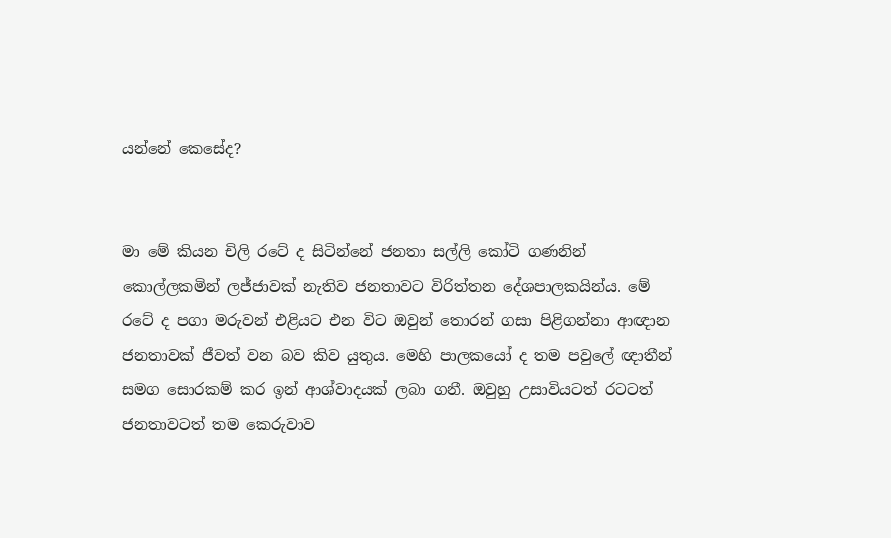යන්නේ කෙසේද?


මා මේ කියන චිලි රටේ ද සිටින්නේ ජනතා සල්ලි කෝටි ගණනින් කොල්ලකමින් ලජ්ජාවක් නැතිව ජනතාවට විරිත්තන දේශපාලකයින්ය. මේ රටේ ද පගා මරුවන් එළියට එන විට ඔවුන් තොරන් ගසා පිළිගන්නා ආඥාන ජනතාවක් ජීවත් වන බව කිව යුතුය. මෙහි පාලකයෝ ද තම පවුලේ ඥාතීන් සමග සොරකම් කර ඉන් ආශ්වාදයක් ලබා ගනී. ඔවුහු උසාවියටත් රටටත් ජනතාවටත් තම කෙරුවාව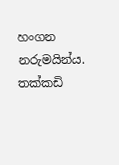හංගන නරුමයින්ය. තක්කඩි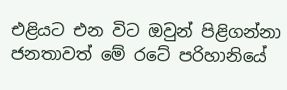එළියට එන විට ඔවුන් පිළිගන්නා ජනතාවත් මේ රටේ පරිහානියේ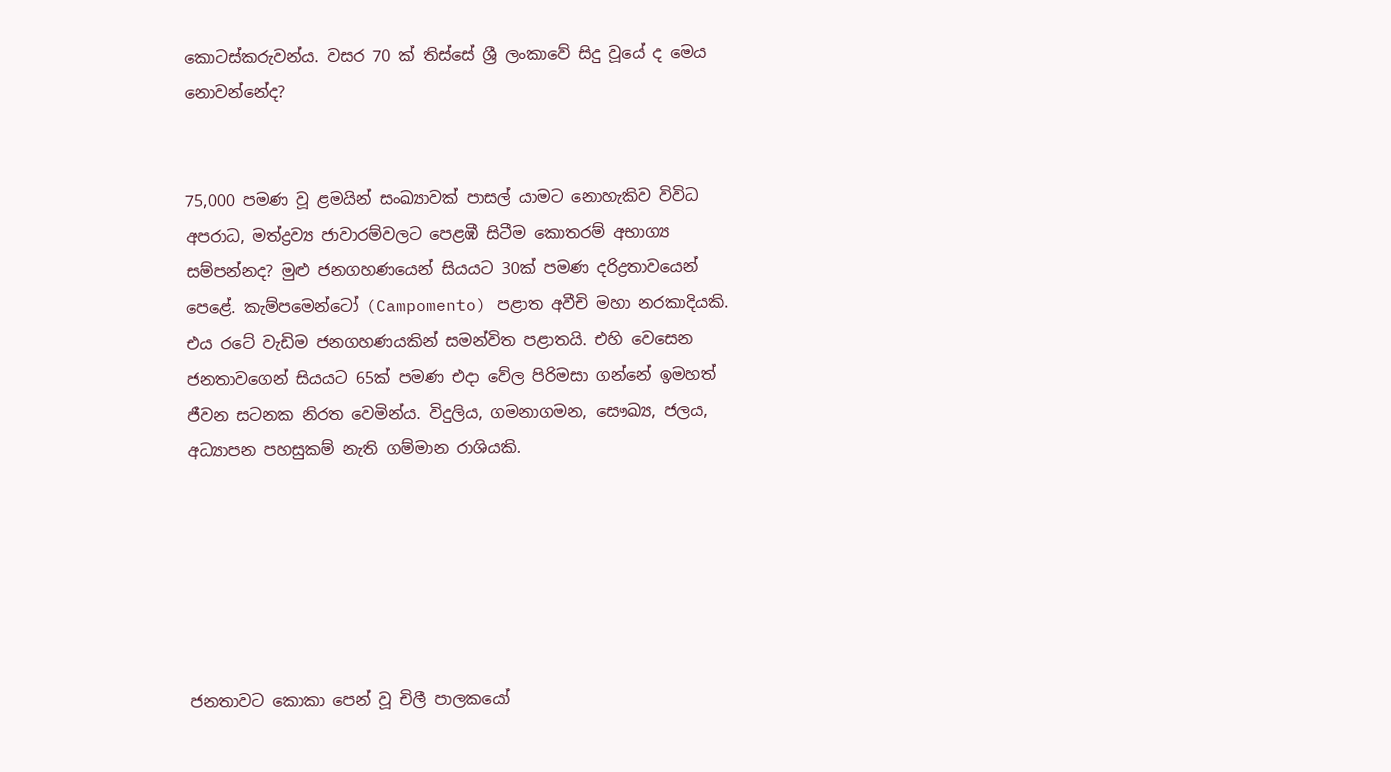කොටස්කරුවන්ය. වසර 70 ක් තිස්සේ ශ්‍රී ලංකාවේ සිදු වූයේ ද මෙය නොවන්නේද?


75,000 පමණ වූ ළමයින් සංඛ්‍යාවක් පාසල් යාමට නොහැකිව විවිධ අපරාධ, මත්ද්‍රව්‍ය ජාවාරම්වලට පෙළඹී සිටීම කොතරම් අභාග්‍ය සම්පන්නද? මුළු ජනගහණයෙන් සියයට 30ක් පමණ දරිද්‍රතාවයෙන් පෙළේ. කැම්පමෙන්ටෝ (Campomento) පළාත අවීචි මහා නරකාදියකි. එය රටේ වැඩිම ජනගහණයකින් සමන්විත පළාතයි. එහි වෙසෙන ජනතාවගෙන් සියයට 65ක් පමණ එදා වේල පිරිමසා ගන්නේ ඉමහත් ජීවන සටනක නිරත වෙමින්ය. විදුලිය, ගමනාගමන, සෞඛ්‍ය, ජලය, අධ්‍යාපන පහසුකම් නැති ගම්මාන රාශියකි.






ජනතාවට කොකා පෙන් වූ චිලී පාලකයෝ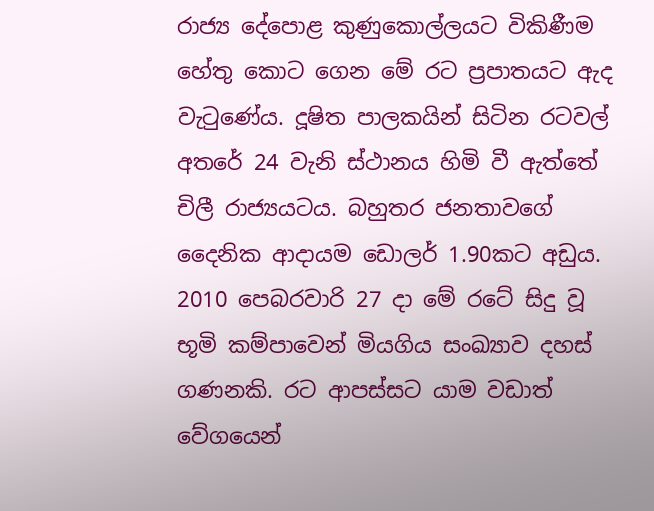රාජ්‍ය දේපොළ කුණුකොල්ලයට විකිණීම හේතු කොට ගෙන මේ රට ප්‍රපාතයට ඇද වැටුණේය. දූෂිත පාලකයින් සිටින රටවල් අතරේ 24 වැනි ස්ථානය හිමි වී ඇත්තේ චිලී රාජ්‍යයටය. බහුතර ජනතාවගේ දෛනික ආදායම ඩොලර් 1.90කට අඩුය. 2010 පෙබරවාරි 27 දා මේ රටේ සිදු වූ භූමි කම්පාවෙන් මියගිය සංඛ්‍යාව දහස් ගණනකි. රට ආපස්සට යාම වඩාත් වේගයෙන්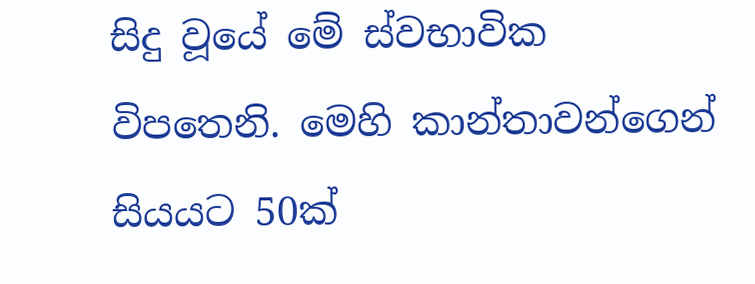සිදු වූයේ මේ ස්වභාවික විපතෙනි. මෙහි කාන්තාවන්ගෙන් සියයට 50ක්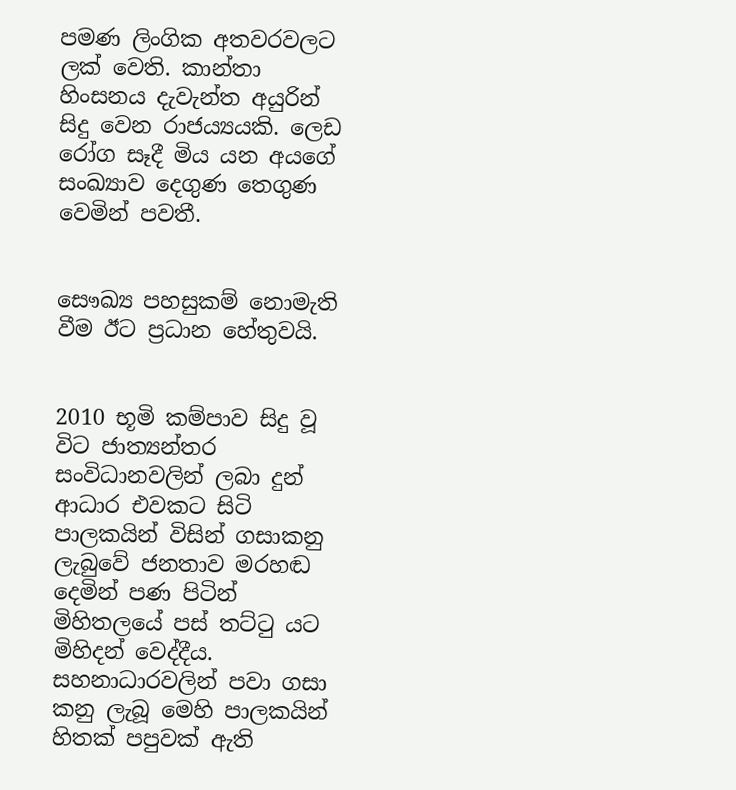පමණ ලිංගික අතවරවලට ලක් වෙති. කාන්තා හිංසනය දැවැන්ත අයුරින් සිදු වෙන රාජය්‍යයකි. ලෙඩ රෝග සෑදී මිය යන අයගේ සංඛ්‍යාව දෙගුණ තෙගුණ වෙමින් පවතී.


සෞඛ්‍ය පහසුකම් නොමැති වීම ඊට ප්‍රධාන හේතුවයි.


2010 භූමි කම්පාව සිදු වූ විට ජාත්‍යන්තර සංවිධානවලින් ලබා දුන් ආධාර එවකට සිටි පාලකයින් විසින් ගසාකනු ලැබුවේ ජනතාව මරහඬ දෙමින් පණ පිටින් මිහිතලයේ පස් තට්ටු යට මිහිදන් වෙද්දීය. සහනාධාරවලින් පවා ගසා කනු ලැබූ මෙහි පාලකයින් හිතක් පපුවක් ඇති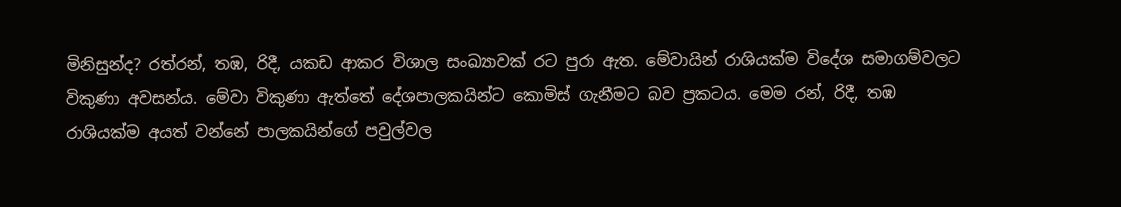මිනිසුන්ද? රත්රන්, තඹ, රිදී, යකඩ ආකර විශාල සංඛ්‍යාවක් රට පුරා ඇත. මේවායින් රාශියක්ම විදේශ සමාගම්වලට විකුණා අවසන්ය. මේවා විකුණා ඇත්තේ දේශපාලකයින්ට කොමිස් ගැනීමට බව ප්‍රකටය. මෙම රන්, රිදී, තඹ රාශියක්ම අයත් වන්නේ පාලකයින්ගේ පවුල්වල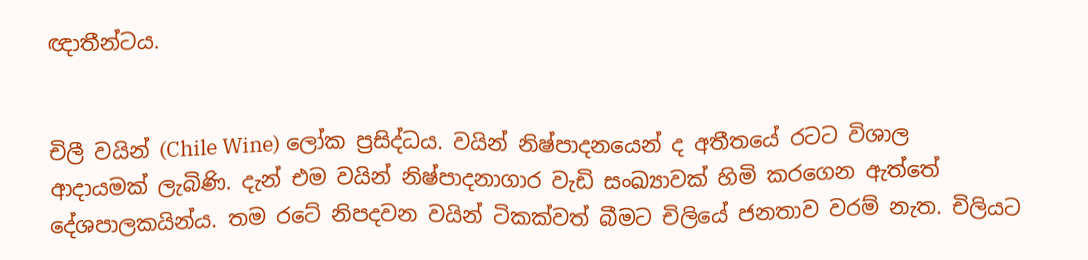ඥාතීන්ටය.


චිලී වයින් (Chile Wine) ලෝක ප්‍රසිද්ධය. වයින් නිෂ්පාදනයෙන් ද අතීතයේ රටට විශාල ආදායමක් ලැබිණි. දැන් එම වයින් නිෂ්පාදනාගාර වැඩි සංඛ්‍යාවක් හිමි කරගෙන ඇත්තේ දේශපාලකයින්ය. තම රටේ නිපදවන වයින් ටිකක්වත් බීමට චිලියේ ජනතාව වරම් නැත. චිලියට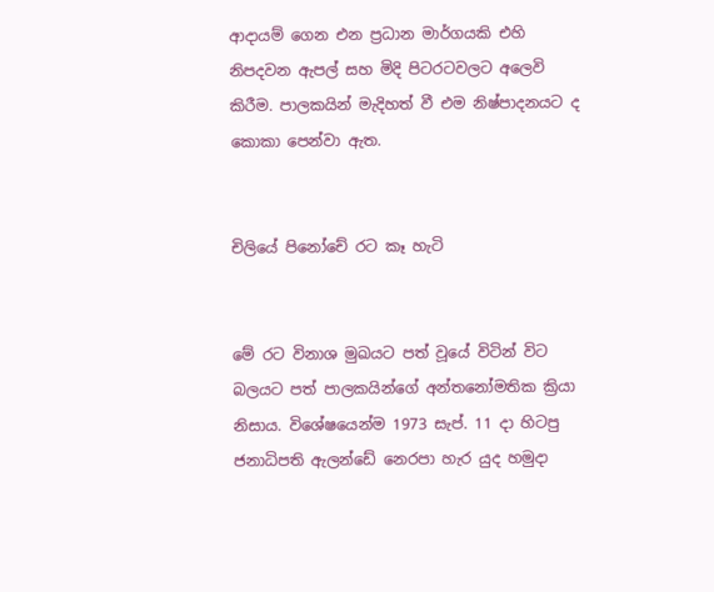ආදායම් ගෙන එන ප්‍රධාන මාර්ගයකි එහි නිපදවන ඇපල් සහ මිදි පිටරටවලට අලෙවි කිරීම. පාලකයින් මැදිහත් වී එම නිෂ්පාදනයට ද කොකා පෙන්වා ඇත.


චිලියේ පිනෝචේ රට කෑ හැටි


මේ රට විනාශ මුඛයට පත් වූයේ විටින් විට බලයට පත් පාලකයින්ගේ අන්තනෝමතික ක්‍රියා නිසාය. විශේෂයෙන්ම 1973 සැප්. 11 දා හිටපු ජනාධිපති ඇලන්ඩේ නෙරපා හැර යුද හමුදා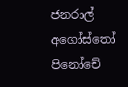ජනරාල් අගෝස්තෝ පිනෝචේ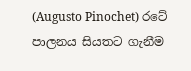(Augusto Pinochet) රටේ පාලනය සියතට ගැනීම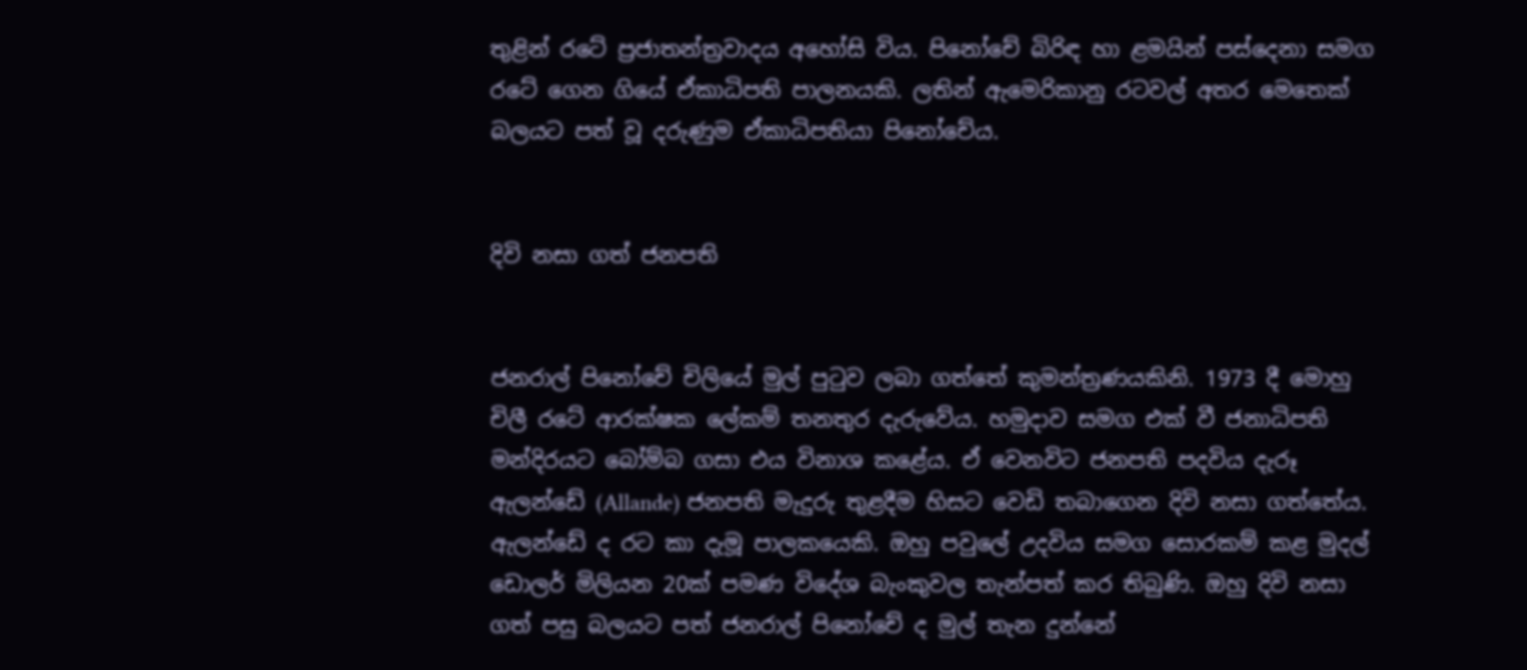තුළින් රටේ ප්‍රජාතන්ත්‍රවාදය අහෝසි විය. පිනෝචේ බිරිඳ හා ළමයින් පස්දෙනා සමග රටේ ගෙන ගියේ ඒකාධිපති පාලනයකි. ලතින් ඇමෙරිකානු රටවල් අතර මෙතෙක් බලයට පත් වූ දරුණුම ඒකාධිපතියා පිනෝචේය.


දිවි නසා ගත් ජනපති


ජනරාල් පිනෝචේ චිලියේ මුල් පුටුව ලබා ගත්තේ කුමන්ත්‍රණයකිනි. 1973 දී මොහු චිලී රටේ ආරක්ෂක ලේකම් තනතුර දැරුවේය. හමුදාව සමග එක් වී ජනාධිපති මන්දිරයට බෝම්බ ගසා එය විනාශ කළේය. ඒ වෙනවිට ජනපති පදවිය දැරූ ඇලන්ඩේ (Allande) ජනපති මැදුරු තුළදීම හිසට වෙඩි තබාගෙන දිවි නසා ගත්තේය. ඇලන්ඩේ ද රට කා දැමූ පාලකයෙකි. ඔහු පවුලේ උදවිය සමග සොරකම් කළ මුදල් ඩොලර් මිලියන 20ක් පමණ විදේශ බැංකුවල තැන්පත් කර තිබුණි. ඔහු දිවි නසා ගත් පසු බලයට පත් ජනරාල් පිනෝචේ ද මුල් තැන දුන්නේ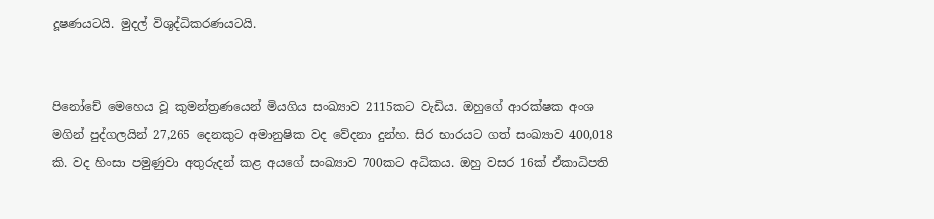දූෂණයටයි. මුදල් විශුද්ධිකරණයටයි.


පිනෝචේ මෙහෙය වූ කුමන්ත්‍රණයෙන් මියගිය සංඛ්‍යාව 2115කට වැඩිය. ඔහුගේ ආරක්ෂක අංශ මගින් පුද්ගලයින් 27,265 දෙනකුට අමානුෂික වද වේදනා දුන්හ. සිර භාරයට ගත් සංඛ්‍යාව 400,018 කි. වද හිංසා පමුණුවා අතුරුදන් කළ අයගේ සංඛ්‍යාව 700කට අධිකය. ඔහු වසර 16ක් ඒකාධිපති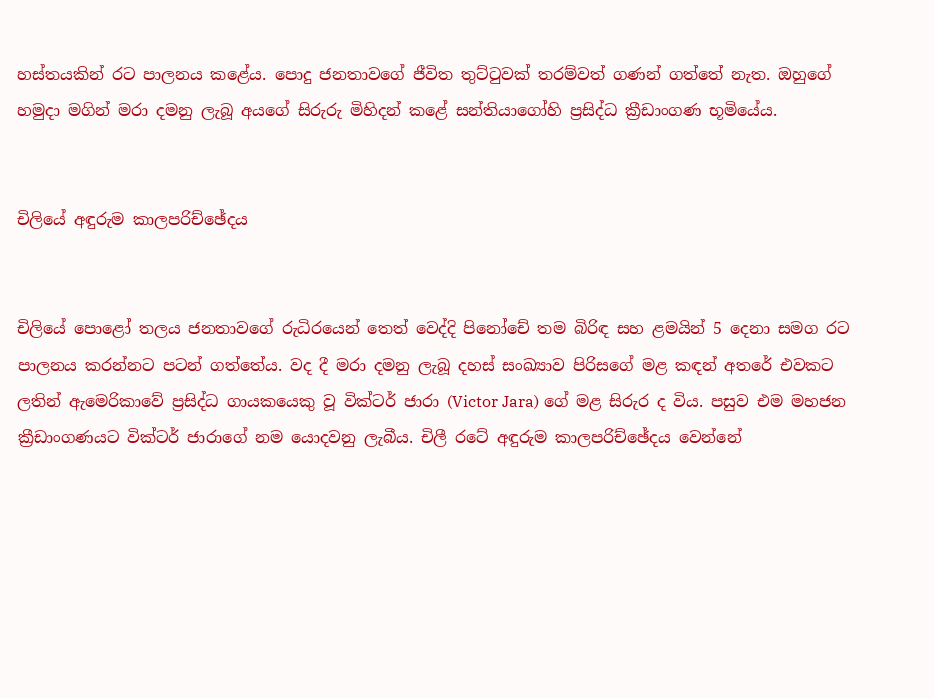හස්තයකින් රට පාලනය කළේය. පොදු ජනතාවගේ ජීවිත තුට්ටුවක් තරම්වත් ගණන් ගත්තේ නැත. ඔහුගේ හමුදා මගින් මරා දමනු ලැබූ අයගේ සිරුරු මිහිදන් කළේ සන්තියාගෝහි ප්‍රසිද්ධ ක්‍රීඩාංගණ භූමියේය.


චිලියේ අඳුරුම කාලපරිච්ඡේදය


චිලියේ පොළෝ තලය ජනතාවගේ රුධිරයෙන් තෙත් වෙද්දි පිනෝචේ තම බිරිඳ සහ ළමයින් 5 දෙනා සමග රට පාලනය කරන්නට පටන් ගත්තේය. වද දී මරා දමනු ලැබූ දහස් සංඛ්‍යාව පිරිසගේ මළ කඳන් අතරේ එවකට ලතින් ඇමෙරිකාවේ ප්‍රසිද්ධ ගායකයෙකු වූ වික්ටර් ජාරා (Victor Jara) ගේ මළ සිරුර ද විය. පසුව එම මහජන ක්‍රීඩාංගණයට වික්ටර් ජාරාගේ නම යොදවනු ලැබීය. චිලී රටේ අඳුරුම කාලපරිච්ඡේදය වෙන්නේ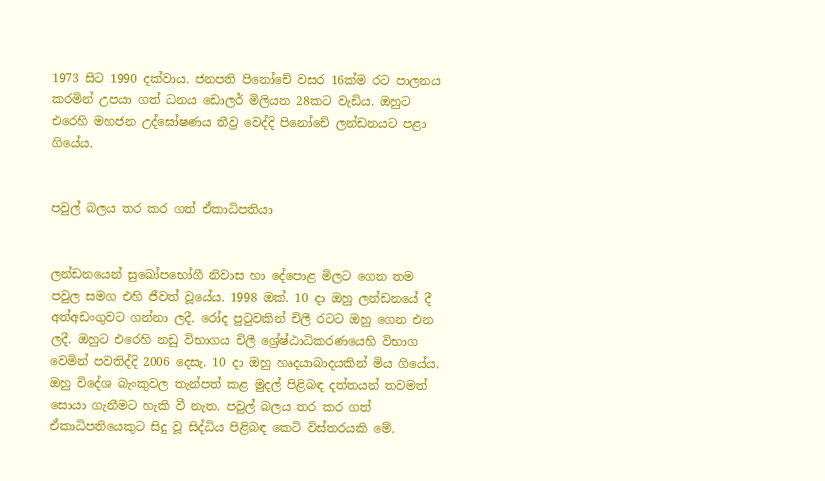1973 සිට 1990 දක්වාය. ජනපති පිනෝචේ වසර 16ක්ම රට පාලනය කරමින් උපයා ගත් ධනය ඩොලර් මිලියන 28කට වැඩිය. ඔහුට එරෙහි මහජන උද්ඝෝෂණය තීව්‍ර වෙද්දි පිනෝචේ ලන්ඩනයට පළා ගියේය.


පවුල් බලය තර කර ගත් ඒකාධිපතියා


ලන්ඩනයෙන් සුඛෝපභෝගී නිවාස හා දේපොළ මිලට ගෙන තම පවුල සමග එහි ජීවත් වූයේය. 1998 ඔක්. 10 දා ඔහු ලන්ඩනයේ දී අත්අඩංගුවට ගන්නා ලදී. රෝද පුටුවකින් චිලී රටට ඔහු ගෙන එන ලදී. ඔහුට එරෙහි නඩු විභාගය චිලී ශ්‍රේෂ්ඨාධිකරණයෙහි විභාග වෙමින් පවතිද්දි 2006 දෙසැ. 10 දා ඔහු හෘදයාබාදයකින් මිය ගියේය. ඔහු විදේශ බැංකුවල තැන්පත් කළ මුදල් පිළිබඳ දත්තයන් තවමත් සොයා ගැනීමට හැකි වී නැත. පවුල් බලය තර කර ගත් ඒකාධිපතියෙකුට සිදු වූ සිද්ධිය පිළිබඳ කෙටි විස්තරයකි මේ.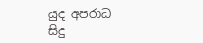යුද අපරාධ සිදු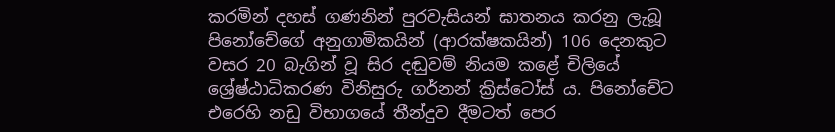කරමින් දහස් ගණනින් පුරවැසියන් ඝාතනය කරනු ලැබූ පිනෝචේගේ අනුගාමිකයින් (ආරක්ෂකයින්) 106 දෙනකුට වසර 20 බැගින් වූ සිර දඬුවම් නියම කළේ චිලියේ ශ්‍රේෂ්ඨාධිකරණ විනිසුරු ගර්නන් ක්‍රිස්ටෝස් ය. පිනෝචේට එරෙහි නඩු විභාගයේ තීන්දුව දීමටත් පෙර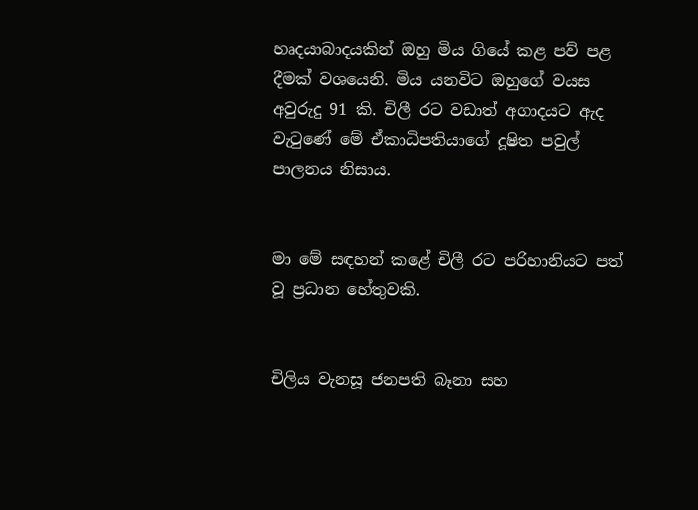හෘදයාබාදයකින් ඔහු මිය ගියේ කළ පව් පළ දීමක් වශයෙනි. මිය යනවිට ඔහුගේ වයස අවුරුදු 91 කි. චිලී රට වඩාත් අගාදයට ඇද වැටුණේ මේ ඒකාධිපතියාගේ දූෂිත පවුල් පාලනය නිසාය.


මා මේ සඳහන් කළේ චිලී රට පරිහානියට පත් වූ ප්‍රධාන හේතුවකි.


චිලිය වැනසූ ජනපති බෑනා සහ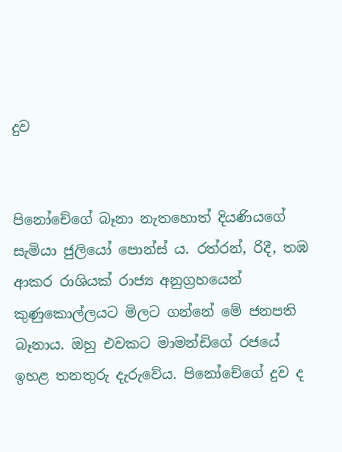දුව


පිනෝචේගේ බෑනා නැතහොත් දියණියගේ සැමියා ජුලියෝ පොන්ස් ය. රත්රන්, රිදී, තඹ ආකර රාශියක් රාජ්‍ය අනුග්‍රහයෙන් කුණුකොල්ලයට මිලට ගන්නේ මේ ජනපති බෑනාය. ඔහු එවකට මාමන්ඩිගේ රජයේ ඉහළ තනතුරු දැරුවේය. පිනෝචේගේ දුව ද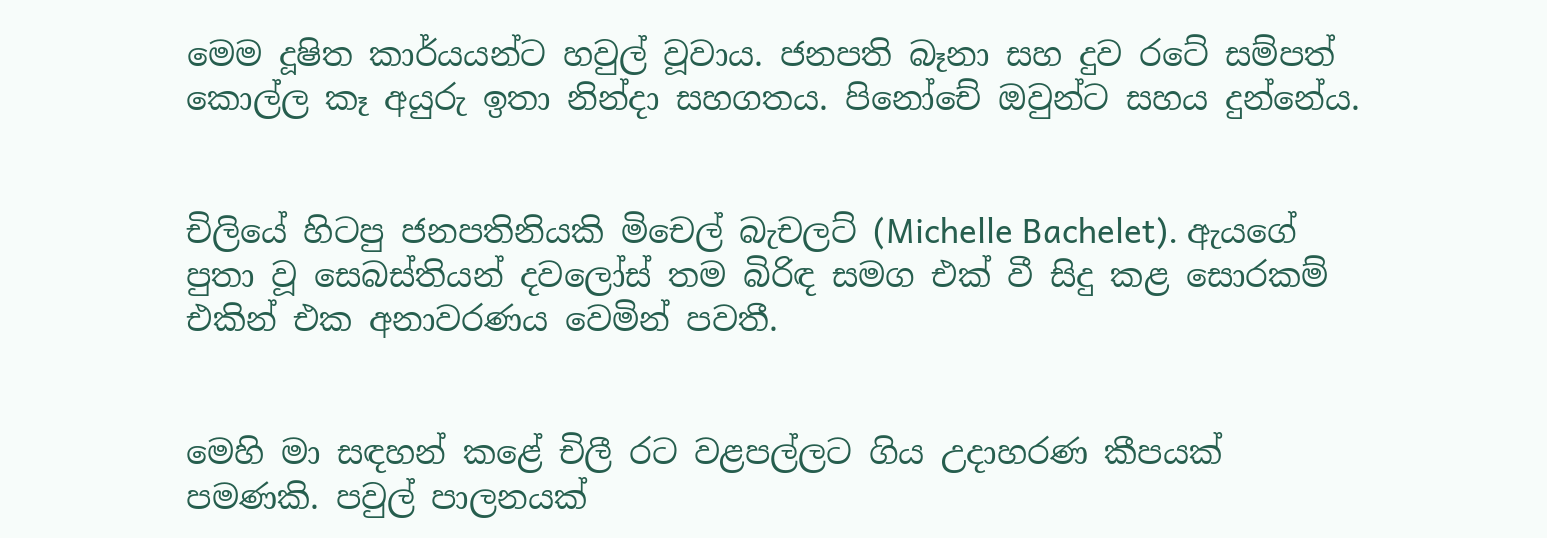මෙම දූෂිත කාර්යයන්ට හවුල් වූවාය. ජනපති බෑනා සහ දුව රටේ සම්පත් කොල්ල කෑ අයුරු ඉතා නින්දා සහගතය. පිනෝචේ ඔවුන්ට සහය දුන්නේය.


චිලියේ හිටපු ජනපතිනියකි මිචෙල් බැචලට් (Michelle Bachelet). ඇයගේ පුතා වූ සෙබස්තියන් දවලෝස් තම බිරිඳ සමග එක් වී සිදු කළ සොරකම් එකින් එක අනාවරණය වෙමින් පවතී.


මෙහි මා සඳහන් කළේ චිලී රට වළපල්ලට ගිය උදාහරණ කීපයක් පමණකි. පවුල් පාලනයක්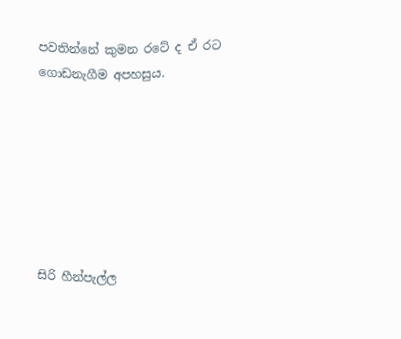පවතින්නේ කුමන රටේ ද ඒ රට ගොඩනැගීම අපහසුය.







සිරි හීන්පැල්ල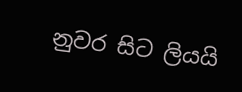නුවර සිට ලියයි